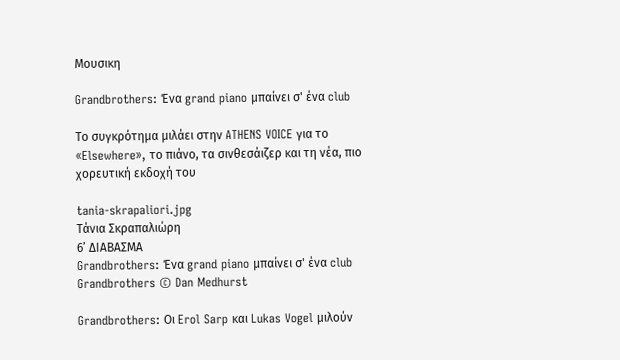Μουσικη

Grandbrothers: Ένα grand piano μπαίνει σ' ένα club

Το συγκρότημα μιλάει στην ATHENS VOICE για το «Elsewhere», το πιάνο, τα σινθεσάιζερ και τη νέα, πιο χορευτική εκδοχή του

tania-skrapaliori.jpg
Τάνια Σκραπαλιώρη
6’ ΔΙΑΒΑΣΜΑ
Grandbrothers: Ένα grand piano μπαίνει σ' ένα club
Grandbrothers © Dan Medhurst

Grandbrothers: Οι Erol Sarp και Lukas Vogel μιλούν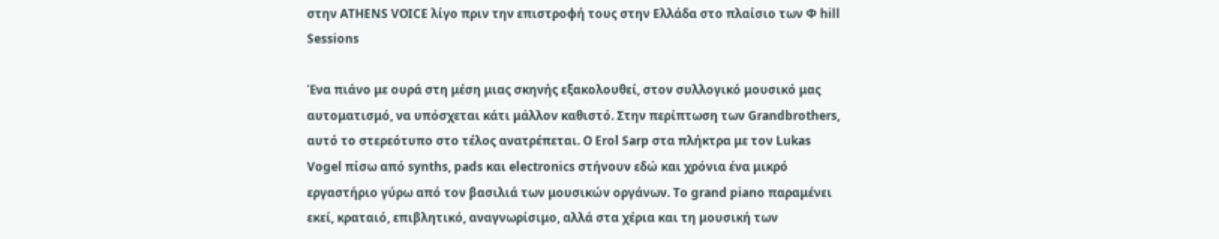στην ATHENS VOICE λίγο πριν την επιστροφή τους στην Ελλάδα στο πλαίσιο των Φ hill Sessions

Ένα πιάνο με ουρά στη μέση μιας σκηνής εξακολουθεί, στον συλλογικό μουσικό μας αυτοματισμό, να υπόσχεται κάτι μάλλον καθιστό. Στην περίπτωση των Grandbrothers, αυτό το στερεότυπο στο τέλος ανατρέπεται. Ο Erol Sarp στα πλήκτρα με τον Lukas Vogel πίσω από synths, pads και electronics στήνουν εδώ και χρόνια ένα μικρό εργαστήριο γύρω από τον βασιλιά των μουσικών οργάνων. Το grand piano παραμένει εκεί, κραταιό, επιβλητικό, αναγνωρίσιμο, αλλά στα χέρια και τη μουσική των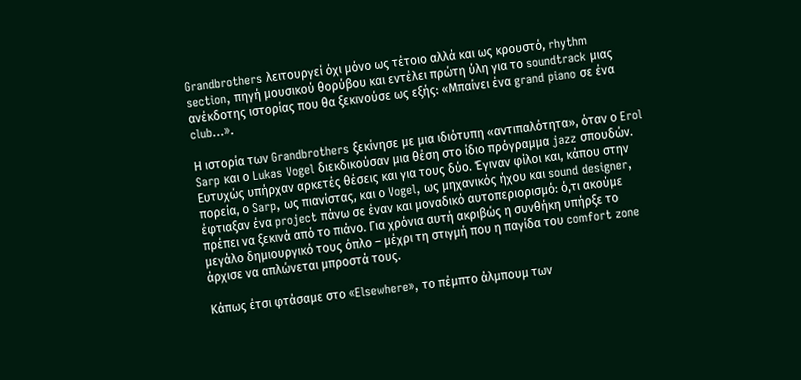Grandbrothers λειτουργεί όχι μόνο ως τέτοιο αλλά και ως κρουστό, rhythm section, πηγή μουσικού θορύβου και εντέλει πρώτη ύλη για το soundtrack μιας ανέκδοτης ιστορίας που θα ξεκινούσε ως εξής: «Μπαίνει ένα grand piano σε ένα club…».

Η ιστορία των Grandbrothers ξεκίνησε με μια ιδιότυπη «αντιπαλότητα», όταν ο Erol Sarp και ο Lukas Vogel διεκδικούσαν μια θέση στο ίδιο πρόγραμμα jazz σπουδών. Ευτυχώς υπήρχαν αρκετές θέσεις και για τους δύο. Έγιναν φίλοι και, κάπου στην πορεία, ο Sarp, ως πιανίστας, και ο Vogel, ως μηχανικός ήχου και sound designer, έφτιαξαν ένα project πάνω σε έναν και μοναδικό αυτοπεριορισμό: ό,τι ακούμε πρέπει να ξεκινά από το πιάνο. Για χρόνια αυτή ακριβώς η συνθήκη υπήρξε το μεγάλο δημιουργικό τους όπλο – μέχρι τη στιγμή που η παγίδα του comfort zone άρχισε να απλώνεται μπροστά τους.

Κάπως έτσι φτάσαμε στο «Elsewhere», το πέμπτο άλμπουμ των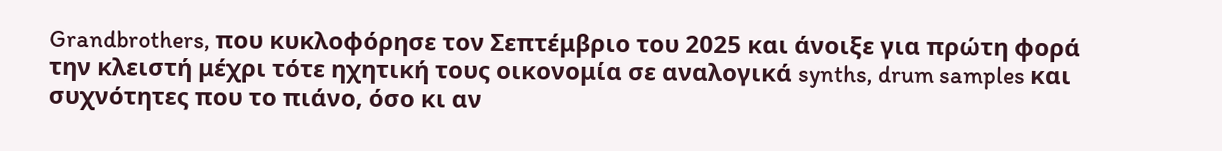Grandbrothers, που κυκλοφόρησε τον Σεπτέμβριο του 2025 και άνοιξε για πρώτη φορά την κλειστή μέχρι τότε ηχητική τους οικονομία σε αναλογικά synths, drum samples και συχνότητες που το πιάνο, όσο κι αν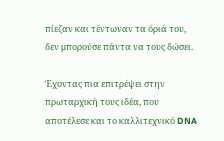πίεζαν και τέντωναν τα όριά του, δεν μπορούσε πάντα να τους δώσει.

Έχοντας πια επιτρέψει στην πρωταρχική τους ιδέα, που αποτέλεσε και το καλλιτεχνικό DNA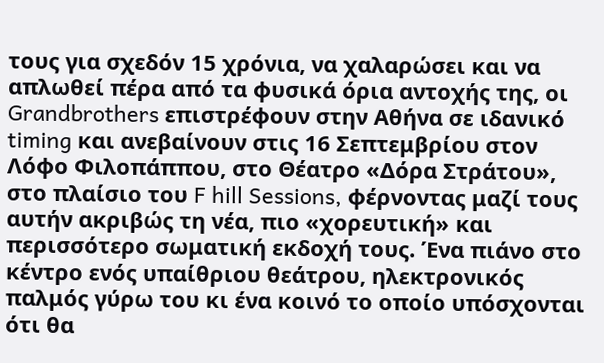τους για σχεδόν 15 χρόνια, να χαλαρώσει και να απλωθεί πέρα από τα φυσικά όρια αντοχής της, οι Grandbrothers επιστρέφουν στην Αθήνα σε ιδανικό timing και ανεβαίνουν στις 16 Σεπτεμβρίου στον Λόφο Φιλοπάππου, στο Θέατρο «Δόρα Στράτου», στο πλαίσιο του F hill Sessions, φέρνοντας μαζί τους αυτήν ακριβώς τη νέα, πιο «χορευτική» και περισσότερο σωματική εκδοχή τους. Ένα πιάνο στο κέντρο ενός υπαίθριου θεάτρου, ηλεκτρονικός παλμός γύρω του κι ένα κοινό το οποίο υπόσχονται ότι θα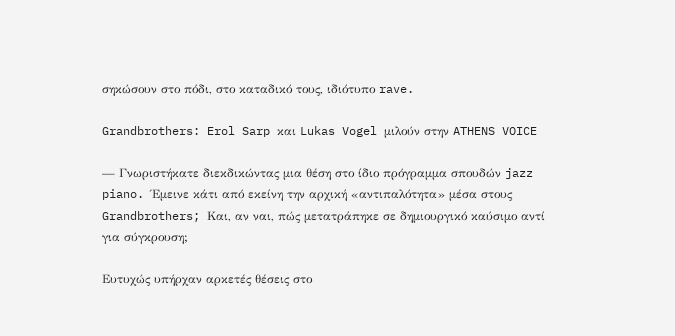σηκώσουν στο πόδι, στο καταδικό τους, ιδιότυπο rave.

Grandbrothers: Erol Sarp και Lukas Vogel μιλούν στην ATHENS VOICE

— Γνωριστήκατε διεκδικώντας μια θέση στο ίδιο πρόγραμμα σπουδών jazz piano. Έμεινε κάτι από εκείνη την αρχική «αντιπαλότητα» μέσα στους Grandbrothers; Και, αν ναι, πώς μετατράπηκε σε δημιουργικό καύσιμο αντί για σύγκρουση;

Ευτυχώς υπήρχαν αρκετές θέσεις στο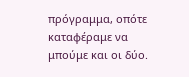πρόγραμμα, οπότε καταφέραμε να μπούμε και οι δύο.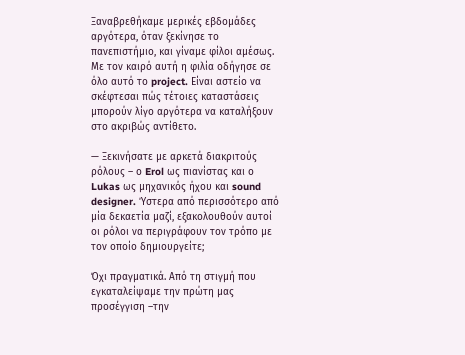Ξαναβρεθήκαμε μερικές εβδομάδες αργότερα, όταν ξεκίνησε το πανεπιστήμιο, και γίναμε φίλοι αμέσως. Με τον καιρό αυτή η φιλία οδήγησε σε όλο αυτό το project. Είναι αστείο να σκέφτεσαι πώς τέτοιες καταστάσεις μπορούν λίγο αργότερα να καταλήξουν στο ακριβώς αντίθετο.

— Ξεκινήσατε με αρκετά διακριτούς ρόλους – ο Erol ως πιανίστας και ο Lukas ως μηχανικός ήχου και sound designer. Ύστερα από περισσότερο από μία δεκαετία μαζί, εξακολουθούν αυτοί οι ρόλοι να περιγράφουν τον τρόπο με τον οποίο δημιουργείτε;

Όχι πραγματικά. Από τη στιγμή που εγκαταλείψαμε την πρώτη μας προσέγγιση –την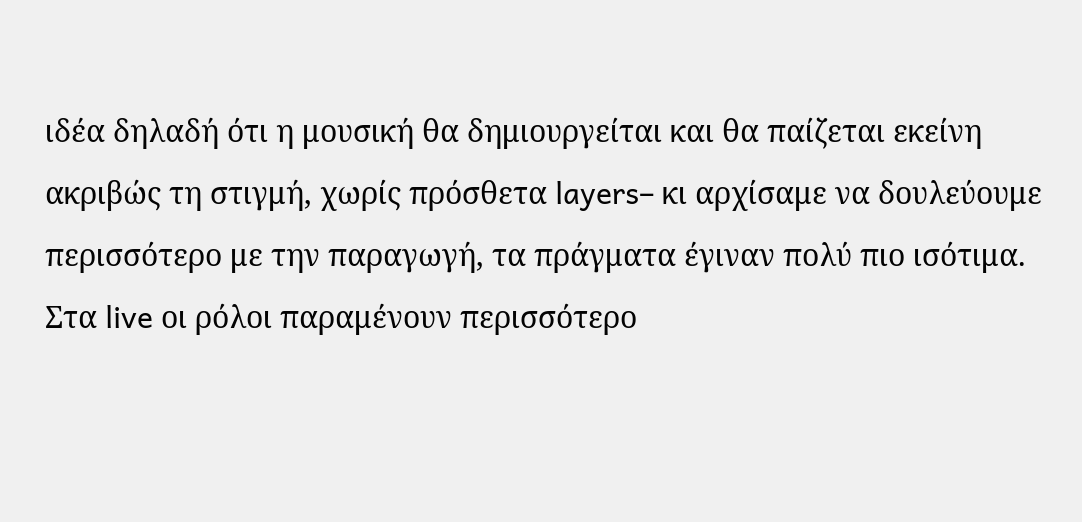ιδέα δηλαδή ότι η μουσική θα δημιουργείται και θα παίζεται εκείνη ακριβώς τη στιγμή, χωρίς πρόσθετα layers– κι αρχίσαμε να δουλεύουμε περισσότερο με την παραγωγή, τα πράγματα έγιναν πολύ πιο ισότιμα. Στα live οι ρόλοι παραμένουν περισσότερο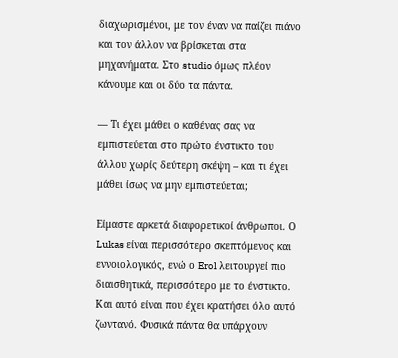διαχωρισμένοι, με τον έναν να παίζει πιάνο και τον άλλον να βρίσκεται στα μηχανήματα. Στο studio όμως πλέον κάνουμε και οι δύο τα πάντα.

— Τι έχει μάθει ο καθένας σας να εμπιστεύεται στο πρώτο ένστικτο του άλλου χωρίς δεύτερη σκέψη – και τι έχει μάθει ίσως να μην εμπιστεύεται;

Είμαστε αρκετά διαφορετικοί άνθρωποι. Ο Lukas είναι περισσότερο σκεπτόμενος και εννοιολογικός, ενώ ο Erol λειτουργεί πιο διαισθητικά, περισσότερο με το ένστικτο. Και αυτό είναι που έχει κρατήσει όλο αυτό ζωντανό. Φυσικά πάντα θα υπάρχουν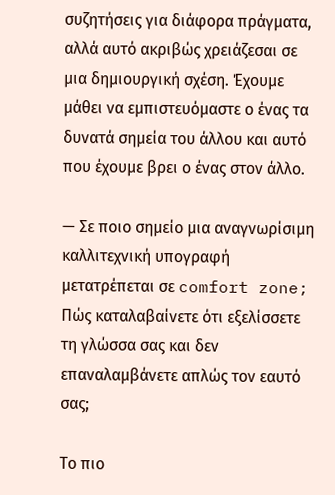συζητήσεις για διάφορα πράγματα, αλλά αυτό ακριβώς χρειάζεσαι σε μια δημιουργική σχέση. Έχουμε μάθει να εμπιστευόμαστε ο ένας τα δυνατά σημεία του άλλου και αυτό που έχουμε βρει ο ένας στον άλλο.

— Σε ποιο σημείο μια αναγνωρίσιμη καλλιτεχνική υπογραφή μετατρέπεται σε comfort zone; Πώς καταλαβαίνετε ότι εξελίσσετε τη γλώσσα σας και δεν επαναλαμβάνετε απλώς τον εαυτό σας;

Το πιο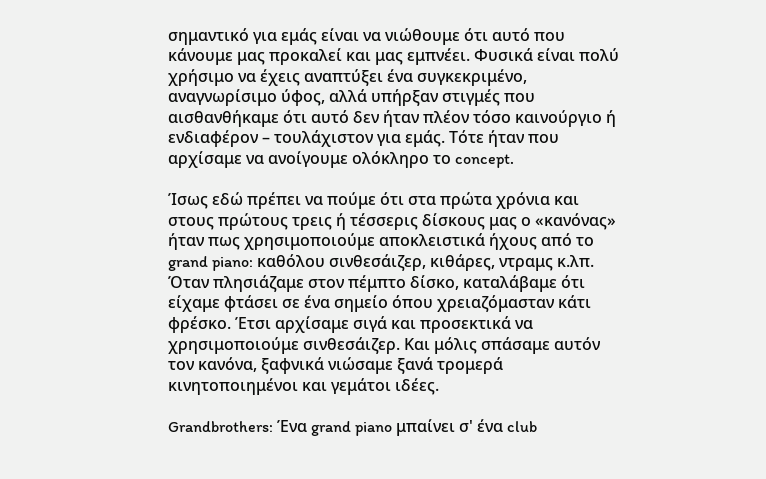σημαντικό για εμάς είναι να νιώθουμε ότι αυτό που κάνουμε μας προκαλεί και μας εμπνέει. Φυσικά είναι πολύ χρήσιμο να έχεις αναπτύξει ένα συγκεκριμένο, αναγνωρίσιμο ύφος, αλλά υπήρξαν στιγμές που αισθανθήκαμε ότι αυτό δεν ήταν πλέον τόσο καινούργιο ή ενδιαφέρον – τουλάχιστον για εμάς. Τότε ήταν που αρχίσαμε να ανοίγουμε ολόκληρο το concept.

Ίσως εδώ πρέπει να πούμε ότι στα πρώτα χρόνια και στους πρώτους τρεις ή τέσσερις δίσκους μας ο «κανόνας» ήταν πως χρησιμοποιούμε αποκλειστικά ήχους από το grand piano: καθόλου σινθεσάιζερ, κιθάρες, ντραμς κ.λπ. Όταν πλησιάζαμε στον πέμπτο δίσκο, καταλάβαμε ότι είχαμε φτάσει σε ένα σημείο όπου χρειαζόμασταν κάτι φρέσκο. Έτσι αρχίσαμε σιγά και προσεκτικά να χρησιμοποιούμε σινθεσάιζερ. Και μόλις σπάσαμε αυτόν τον κανόνα, ξαφνικά νιώσαμε ξανά τρομερά κινητοποιημένοι και γεμάτοι ιδέες.

Grandbrothers: Ένα grand piano μπαίνει σ' ένα club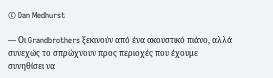© Dan Medhurst

— Οι Grandbrothers ξεκινούν από ένα ακουστικό πιάνο, αλλά συνεχώς το σπρώχνουν προς περιοχές που έχουμε συνηθίσει να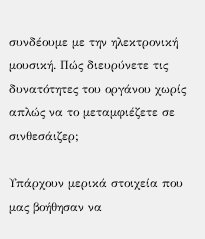συνδέουμε με την ηλεκτρονική μουσική. Πώς διευρύνετε τις δυνατότητες του οργάνου χωρίς απλώς να το μεταμφιέζετε σε σινθεσάιζερ;

Υπάρχουν μερικά στοιχεία που μας βοήθησαν να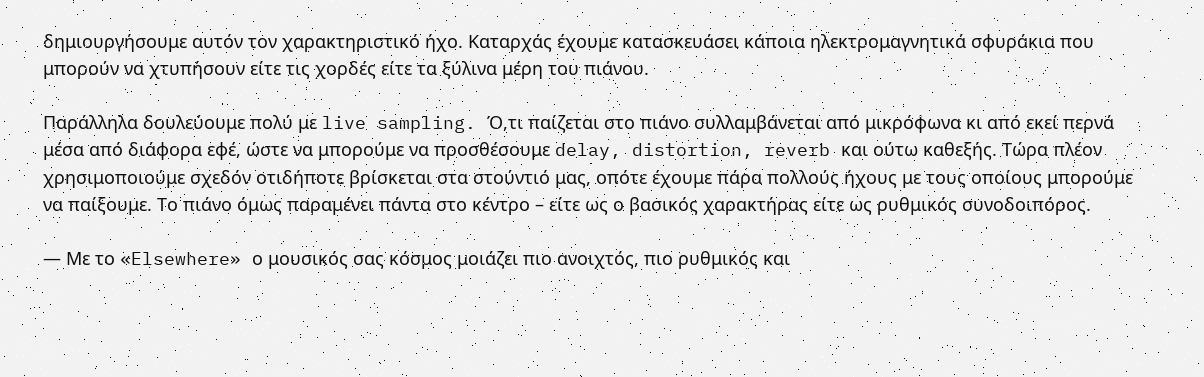δημιουργήσουμε αυτόν τον χαρακτηριστικό ήχο. Καταρχάς έχουμε κατασκευάσει κάποια ηλεκτρομαγνητικά σφυράκια που μπορούν να χτυπήσουν είτε τις χορδές είτε τα ξύλινα μέρη του πιάνου.

Παράλληλα δουλεύουμε πολύ με live sampling. Ό,τι παίζεται στο πιάνο συλλαμβάνεται από μικρόφωνα κι από εκεί περνά μέσα από διάφορα εφέ, ώστε να μπορούμε να προσθέσουμε delay, distortion, reverb και ούτω καθεξής. Τώρα πλέον χρησιμοποιούμε σχεδόν οτιδήποτε βρίσκεται στα στούντιό μας, οπότε έχουμε πάρα πολλούς ήχους με τους οποίους μπορούμε να παίξουμε. Το πιάνο όμως παραμένει πάντα στο κέντρο – είτε ως ο βασικός χαρακτήρας είτε ως ρυθμικός συνοδοιπόρος.

— Με το «Elsewhere» ο μουσικός σας κόσμος μοιάζει πιο ανοιχτός, πιο ρυθμικός και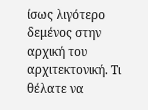ίσως λιγότερο δεμένος στην αρχική του αρχιτεκτονική. Τι θέλατε να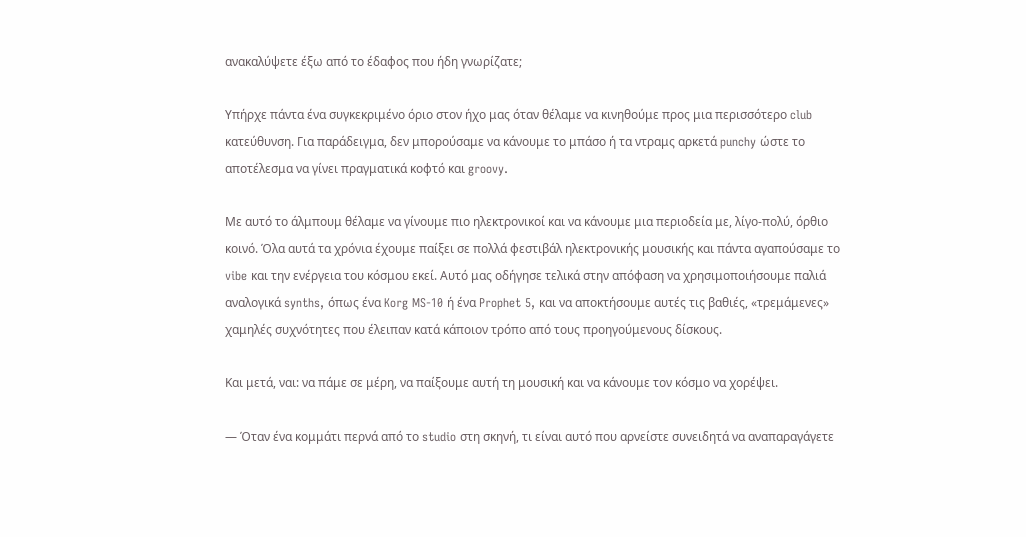ανακαλύψετε έξω από το έδαφος που ήδη γνωρίζατε;

Υπήρχε πάντα ένα συγκεκριμένο όριο στον ήχο μας όταν θέλαμε να κινηθούμε προς μια περισσότερο club κατεύθυνση. Για παράδειγμα, δεν μπορούσαμε να κάνουμε το μπάσο ή τα ντραμς αρκετά punchy ώστε το αποτέλεσμα να γίνει πραγματικά κοφτό και groovy.

Με αυτό το άλμπουμ θέλαμε να γίνουμε πιο ηλεκτρονικοί και να κάνουμε μια περιοδεία με, λίγο-πολύ, όρθιο κοινό. Όλα αυτά τα χρόνια έχουμε παίξει σε πολλά φεστιβάλ ηλεκτρονικής μουσικής και πάντα αγαπούσαμε το vibe και την ενέργεια του κόσμου εκεί. Αυτό μας οδήγησε τελικά στην απόφαση να χρησιμοποιήσουμε παλιά αναλογικά synths, όπως ένα Korg MS-10 ή ένα Prophet 5, και να αποκτήσουμε αυτές τις βαθιές, «τρεμάμενες» χαμηλές συχνότητες που έλειπαν κατά κάποιον τρόπο από τους προηγούμενους δίσκους.

Και μετά, ναι: να πάμε σε μέρη, να παίξουμε αυτή τη μουσική και να κάνουμε τον κόσμο να χορέψει.

— Όταν ένα κομμάτι περνά από το studio στη σκηνή, τι είναι αυτό που αρνείστε συνειδητά να αναπαραγάγετε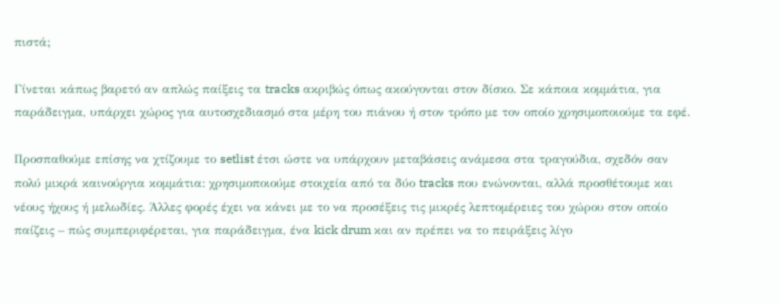πιστά;

Γίνεται κάπως βαρετό αν απλώς παίξεις τα tracks ακριβώς όπως ακούγονται στον δίσκο. Σε κάποια κομμάτια, για παράδειγμα, υπάρχει χώρος για αυτοσχεδιασμό στα μέρη του πιάνου ή στον τρόπο με τον οποίο χρησιμοποιούμε τα εφέ.

Προσπαθούμε επίσης να χτίζουμε το setlist έτσι ώστε να υπάρχουν μεταβάσεις ανάμεσα στα τραγούδια, σχεδόν σαν πολύ μικρά καινούργια κομμάτια: χρησιμοποιούμε στοιχεία από τα δύο tracks που ενώνονται, αλλά προσθέτουμε και νέους ήχους ή μελωδίες. Άλλες φορές έχει να κάνει με το να προσέξεις τις μικρές λεπτομέρειες του χώρου στον οποίο παίζεις – πώς συμπεριφέρεται, για παράδειγμα, ένα kick drum και αν πρέπει να το πειράξεις λίγο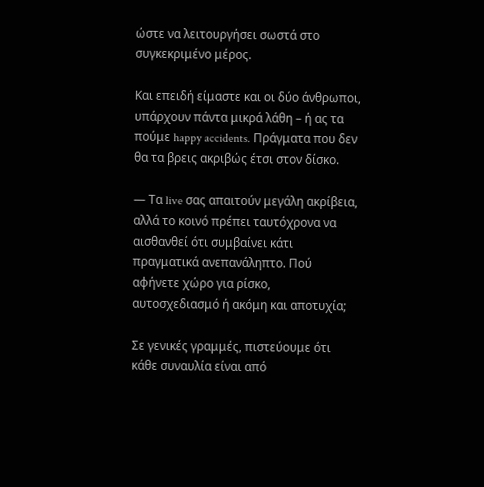ώστε να λειτουργήσει σωστά στο συγκεκριμένο μέρος.

Και επειδή είμαστε και οι δύο άνθρωποι, υπάρχουν πάντα μικρά λάθη – ή ας τα πούμε happy accidents. Πράγματα που δεν θα τα βρεις ακριβώς έτσι στον δίσκο.

— Τα live σας απαιτούν μεγάλη ακρίβεια, αλλά το κοινό πρέπει ταυτόχρονα να αισθανθεί ότι συμβαίνει κάτι πραγματικά ανεπανάληπτο. Πού αφήνετε χώρο για ρίσκο, αυτοσχεδιασμό ή ακόμη και αποτυχία;

Σε γενικές γραμμές, πιστεύουμε ότι κάθε συναυλία είναι από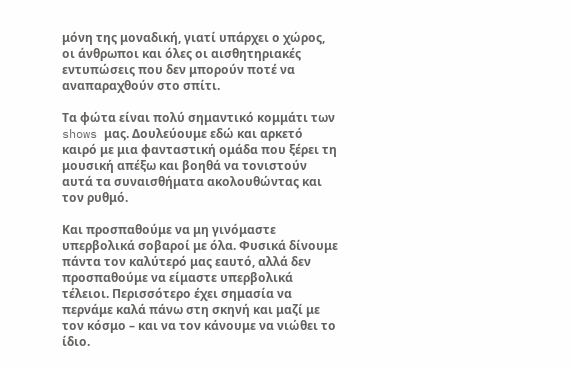μόνη της μοναδική, γιατί υπάρχει ο χώρος, οι άνθρωποι και όλες οι αισθητηριακές εντυπώσεις που δεν μπορούν ποτέ να αναπαραχθούν στο σπίτι.

Τα φώτα είναι πολύ σημαντικό κομμάτι των shows μας. Δουλεύουμε εδώ και αρκετό καιρό με μια φανταστική ομάδα που ξέρει τη μουσική απέξω και βοηθά να τονιστούν αυτά τα συναισθήματα ακολουθώντας και τον ρυθμό.

Και προσπαθούμε να μη γινόμαστε υπερβολικά σοβαροί με όλα. Φυσικά δίνουμε πάντα τον καλύτερό μας εαυτό, αλλά δεν προσπαθούμε να είμαστε υπερβολικά τέλειοι. Περισσότερο έχει σημασία να περνάμε καλά πάνω στη σκηνή και μαζί με τον κόσμο – και να τον κάνουμε να νιώθει το ίδιο.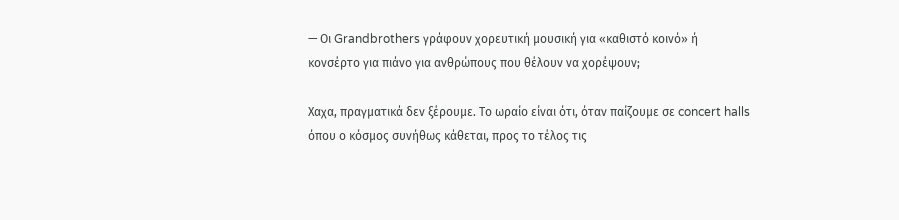— Οι Grandbrothers γράφουν χορευτική μουσική για «καθιστό κοινό» ή κονσέρτο για πιάνο για ανθρώπους που θέλουν να χορέψουν;

Χαχα, πραγματικά δεν ξέρουμε. Το ωραίο είναι ότι, όταν παίζουμε σε concert halls όπου ο κόσμος συνήθως κάθεται, προς το τέλος τις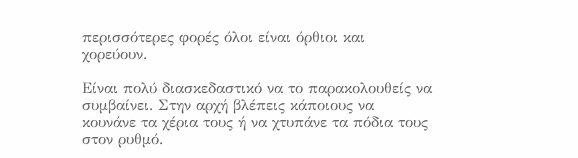περισσότερες φορές όλοι είναι όρθιοι και χορεύουν.

Είναι πολύ διασκεδαστικό να το παρακολουθείς να συμβαίνει. Στην αρχή βλέπεις κάποιους να κουνάνε τα χέρια τους ή να χτυπάνε τα πόδια τους στον ρυθμό.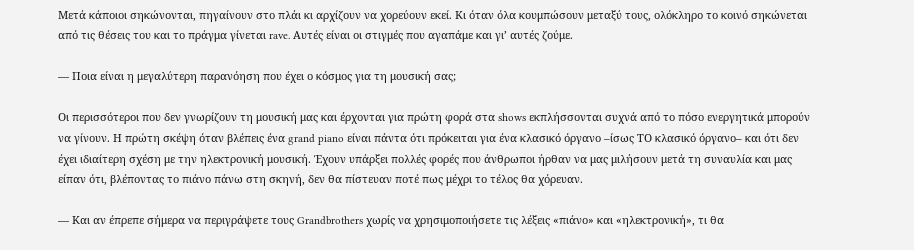Μετά κάποιοι σηκώνονται, πηγαίνουν στο πλάι κι αρχίζουν να χορεύουν εκεί. Κι όταν όλα κουμπώσουν μεταξύ τους, ολόκληρο το κοινό σηκώνεται από τις θέσεις του και το πράγμα γίνεται rave. Αυτές είναι οι στιγμές που αγαπάμε και γι’ αυτές ζούμε.

— Ποια είναι η μεγαλύτερη παρανόηση που έχει ο κόσμος για τη μουσική σας;

Οι περισσότεροι που δεν γνωρίζουν τη μουσική μας και έρχονται για πρώτη φορά στα shows εκπλήσσονται συχνά από το πόσο ενεργητικά μπορούν να γίνουν. Η πρώτη σκέψη όταν βλέπεις ένα grand piano είναι πάντα ότι πρόκειται για ένα κλασικό όργανο –ίσως ΤΟ κλασικό όργανο– και ότι δεν έχει ιδιαίτερη σχέση με την ηλεκτρονική μουσική. Έχουν υπάρξει πολλές φορές που άνθρωποι ήρθαν να μας μιλήσουν μετά τη συναυλία και μας είπαν ότι, βλέποντας το πιάνο πάνω στη σκηνή, δεν θα πίστευαν ποτέ πως μέχρι το τέλος θα χόρευαν.

— Και αν έπρεπε σήμερα να περιγράψετε τους Grandbrothers χωρίς να χρησιμοποιήσετε τις λέξεις «πιάνο» και «ηλεκτρονική», τι θα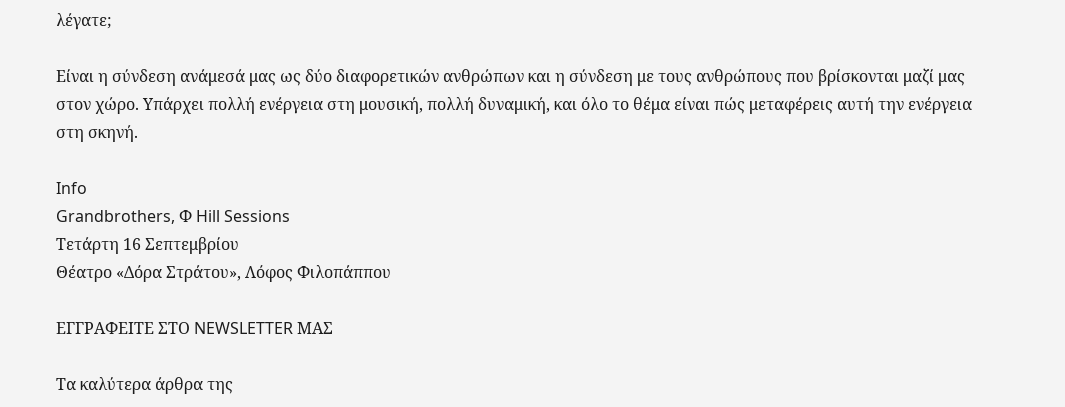λέγατε;

Είναι η σύνδεση ανάμεσά μας ως δύο διαφορετικών ανθρώπων και η σύνδεση με τους ανθρώπους που βρίσκονται μαζί μας στον χώρο. Υπάρχει πολλή ενέργεια στη μουσική, πολλή δυναμική, και όλο το θέμα είναι πώς μεταφέρεις αυτή την ενέργεια στη σκηνή.

Info
Grandbrothers, Φ Hill Sessions
Τετάρτη 16 Σεπτεμβρίου
Θέατρο «Δόρα Στράτου», Λόφος Φιλοπάππου

ΕΓΓΡΑΦΕΙΤΕ ΣΤΟ NEWSLETTER ΜΑΣ

Tα καλύτερα άρθρα της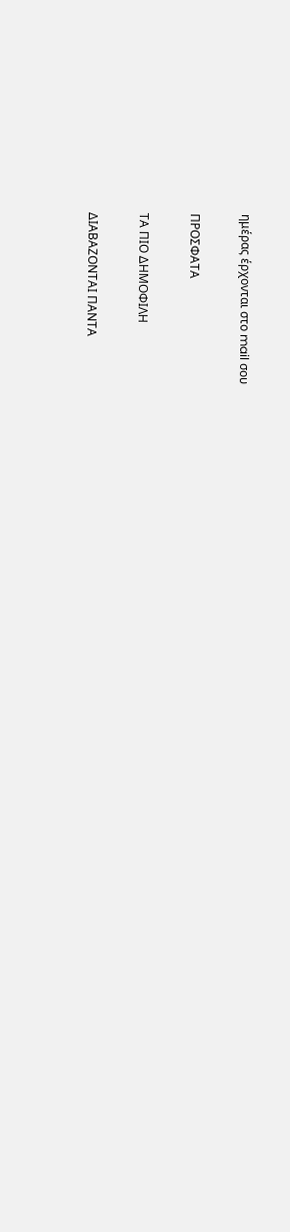ημέρας έρχονται στο mail σου

ΠΡΟΣΦΑΤΑ

ΤΑ ΠΙΟ ΔΗΜΟΦΙΛΗ

ΔΙΑΒΑΖΟΝΤΑΙ ΠΑΝΤΑ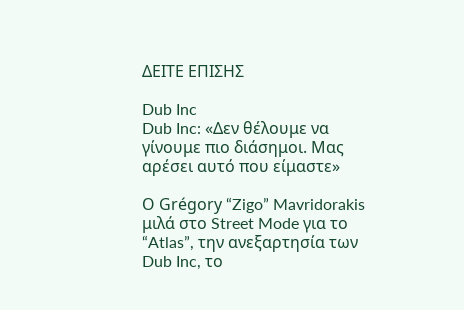ΔΕΙΤΕ ΕΠΙΣΗΣ

Dub Inc
Dub Inc: «Δεν θέλουμε να γίνουμε πιο διάσημοι. Μας αρέσει αυτό που είμαστε»

Ο Grégory “Zigo” Mavridorakis μιλά στο Street Mode για το “Atlas”, την ανεξαρτησία των Dub Inc, το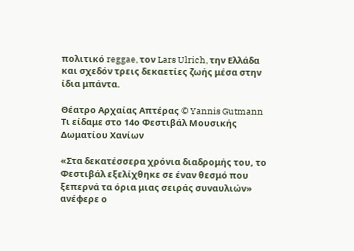πολιτικό reggae, τον Lars Ulrich, την Ελλάδα και σχεδόν τρεις δεκαετίες ζωής μέσα στην ίδια μπάντα.

Θέατρο Αρχαίας Απτέρας © Yannis Gutmann
Τι είδαμε στο 14ο Φεστιβάλ Μουσικής Δωματίου Χανίων

«Στα δεκατέσσερα χρόνια διαδρομής του, το Φεστιβάλ εξελίχθηκε σε έναν θεσμό που ξεπερνά τα όρια μιας σειράς συναυλιών» ανέφερε ο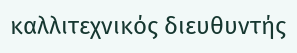καλλιτεχνικός διευθυντής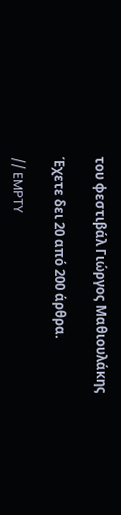του φεστιβάλ Γιώργος Μαθιουλάκης

Έχετε δει 20 από 200 άρθρα.

// EMPTY